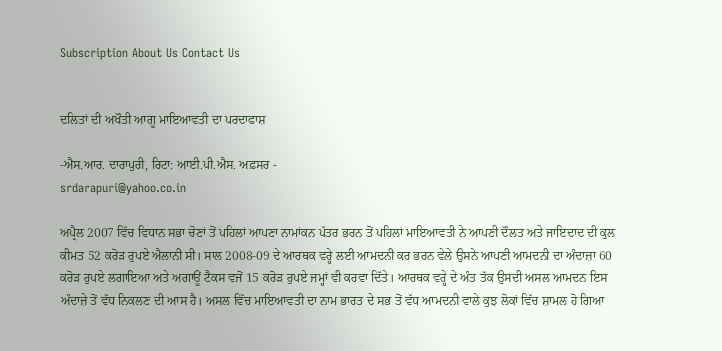Subscription About Us Contact Us


ਦਲਿਤਾਂ ਦੀ ਅਖੌਤੀ ਆਗੂ ਮਾਇਆਵਤੀ ਦਾ ਪਰਦਾਫਾਸ਼

-ਐਸ.ਆਰ. ਦਾਰਾਪੁਰੀ, ਰਿਟਾ: ਆਈ.ਪੀ.ਐਸ. ਅਫ਼ਸਰ -
srdarapuri@yahoo.co.in

ਅਪ੍ਰੈਲ 2007 ਵਿੱਚ ਵਿਧਾਨ ਸਭਾ ਚੋਣਾਂ ਤੋਂ ਪਹਿਲਾਂ ਆਪਣਾ ਨਾਮਾਂਕਨ ਪੱਤਰ ਭਰਨ ਤੋਂ ਪਹਿਲਾਂ ਮਾਇਆਵਤੀ ਨੇ ਆਪਣੀ ਦੌਲਤ ਅਤੇ ਜਾਇਦਾਦ ਦੀ ਕੁਲ ਕੀਮਤ 52 ਕਰੋੜ ਰੁਪਏ ਐਲਾਨੀ ਸੀ। ਸਾਲ 2008-09 ਦੇ ਆਰਥਕ ਵਰ੍ਹੇ ਲਈ ਆਮਦਨੀ ਕਰ ਭਰਨ ਵੇਲੇ ਉਸਨੇ ਆਪਣੀ ਆਮਦਨੀ ਦਾ ਅੰਦਾਜ਼ਾ 60 ਕਰੋੜ ਰੁਪਏ ਲਗਾਇਆ ਅਤੇ ਅਗਾਊਂ ਟੈਕਸ ਵਜੋਂ 15 ਕਰੋੜ ਰੁਪਏ ਜਮ੍ਹਾਂ ਵੀ ਕਰਵਾ ਦਿੱਤੇ। ਆਰਥਕ ਵਰ੍ਹੇ ਦੇ ਅੰਤ ਤੱਕ ਉਸਦੀ ਅਸਲ ਆਮਦਨ ਇਸ ਅੰਦਾਜ਼ੇ ਤੋਂ ਵੱਧ ਨਿਕਲਣ ਦੀ ਆਸ ਹੈ। ਅਸਲ ਵਿੱਚ ਮਾਇਆਵਤੀ ਦਾ ਨਾਮ ਭਾਰਤ ਦੇ ਸਭ ਤੋਂ ਵੱਧ ਆਮਦਨੀ ਵਾਲੇ ਕੁਝ ਲੋਕਾਂ ਵਿੱਚ ਸ਼ਾਮਲ ਹੋ ਗਿਆ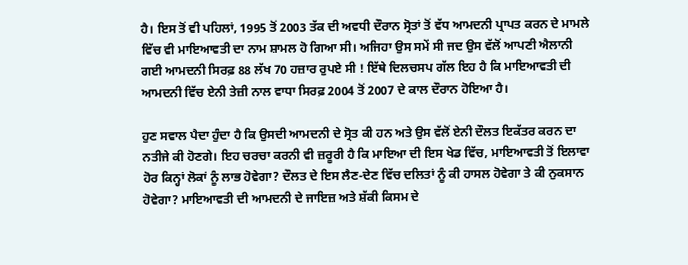ਹੈ। ਇਸ ਤੋਂ ਵੀ ਪਹਿਲਾਂ, 1995 ਤੋਂ 2003 ਤੱਕ ਦੀ ਅਵਧੀ ਦੌਰਾਨ ਸ੍ਰੋਤਾਂ ਤੋਂ ਵੱਧ ਆਮਦਨੀ ਪ੍ਰਾਪਤ ਕਰਨ ਦੇ ਮਾਮਲੇ ਵਿੱਚ ਵੀ ਮਾਇਆਵਤੀ ਦਾ ਨਾਮ ਸ਼ਾਮਲ ਹੋ ਗਿਆ ਸੀ। ਅਜਿਹਾ ਉਸ ਸਮੇਂ ਸੀ ਜਦ ਉਸ ਵੱਲੋਂ ਆਪਣੀ ਐਲਾਨੀ ਗਈ ਆਮਦਨੀ ਸਿਰਫ਼ 88 ਲੱਖ 70 ਹਜ਼ਾਰ ਰੁਪਏ ਸੀ ! ਇੱਥੇ ਦਿਲਚਸਪ ਗੱਲ ਇਹ ਹੈ ਕਿ ਮਾਇਆਵਤੀ ਦੀ ਆਮਦਨੀ ਵਿੱਚ ਏਨੀ ਤੇਜ਼ੀ ਨਾਲ ਵਾਧਾ ਸਿਰਫ਼ 2004 ਤੋਂ 2007 ਦੇ ਕਾਲ ਦੌਰਾਨ ਹੋਇਆ ਹੈ।

ਹੁਣ ਸਵਾਲ ਪੈਦਾ ਹੁੰਦਾ ਹੈ ਕਿ ਉਸਦੀ ਆਮਦਨੀ ਦੇ ਸ੍ਰੋਤ ਕੀ ਹਨ ਅਤੇ ਉਸ ਵੱਲੋਂ ਏਨੀ ਦੌਲਤ ਇਕੱਤਰ ਕਰਨ ਦਾ ਨਤੀਜੇ ਕੀ ਹੋਣਗੇ। ਇਹ ਚਰਚਾ ਕਰਨੀ ਵੀ ਜ਼ਰੂਰੀ ਹੈ ਕਿ ਮਾਇਆ ਦੀ ਇਸ ਖੇਡ ਵਿੱਚ, ਮਾਇਆਵਤੀ ਤੋਂ ਇਲਾਵਾ ਹੋਰ ਕਿਨ੍ਹਾਂ ਲੋਕਾਂ ਨੂੰ ਲਾਭ ਹੋਵੇਗਾ? ਦੌਲਤ ਦੇ ਇਸ ਲੈਣ-ਦੇਣ ਵਿੱਚ ਦਲਿਤਾਂ ਨੂੰ ਕੀ ਹਾਸਲ ਹੋਵੇਗਾ ਤੇ ਕੀ ਨੁਕਸਾਨ ਹੋਵੇਗਾ? ਮਾਇਆਵਤੀ ਦੀ ਆਮਦਨੀ ਦੇ ਜਾਇਜ਼ ਅਤੇ ਸ਼ੱਕੀ ਕਿਸਮ ਦੇ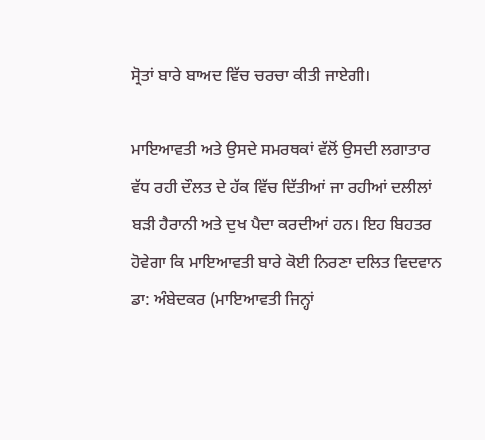ਸ੍ਰੋਤਾਂ ਬਾਰੇ ਬਾਅਦ ਵਿੱਚ ਚਰਚਾ ਕੀਤੀ ਜਾਏਗੀ।

ਮਾਇਆਵਤੀ ਅਤੇ ਉਸਦੇ ਸਮਰਥਕਾਂ ਵੱਲੋਂ ਉਸਦੀ ਲਗਾਤਾਰ ਵੱਧ ਰਹੀ ਦੌਲਤ ਦੇ ਹੱਕ ਵਿੱਚ ਦਿੱਤੀਆਂ ਜਾ ਰਹੀਆਂ ਦਲੀਲਾਂ ਬੜੀ ਹੈਰਾਨੀ ਅਤੇ ਦੁਖ ਪੈਦਾ ਕਰਦੀਆਂ ਹਨ। ਇਹ ਬਿਹਤਰ ਹੋਵੇਗਾ ਕਿ ਮਾਇਆਵਤੀ ਬਾਰੇ ਕੋਈ ਨਿਰਣਾ ਦਲਿਤ ਵਿਦਵਾਨ ਡਾ: ਅੰਬੇਦਕਰ (ਮਾਇਆਵਤੀ ਜਿਨ੍ਹਾਂ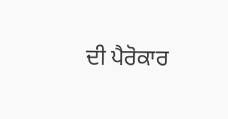ਦੀ ਪੈਰੋਕਾਰ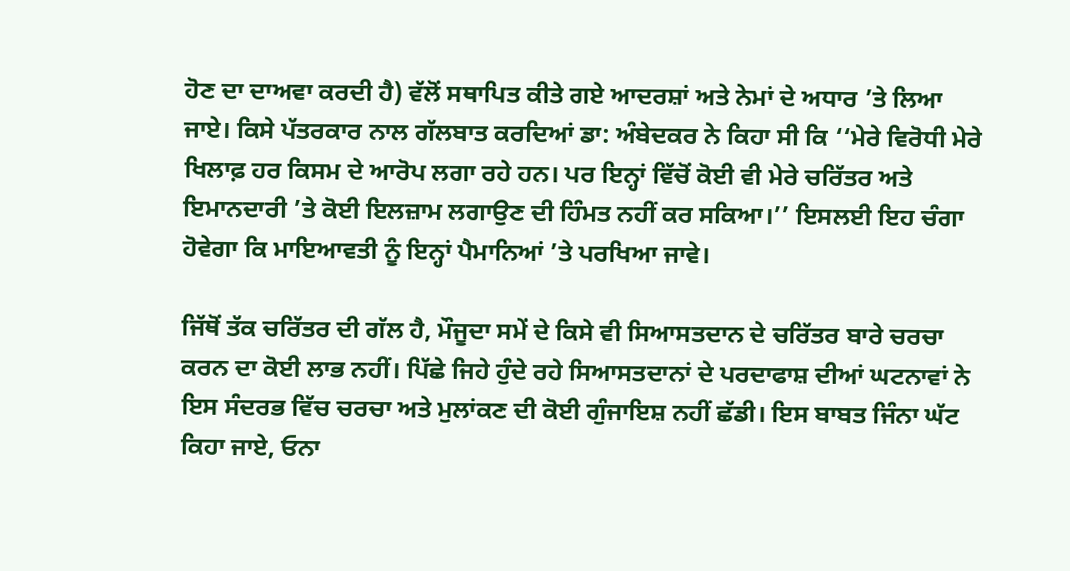ਹੋਣ ਦਾ ਦਾਅਵਾ ਕਰਦੀ ਹੈ) ਵੱਲੋਂ ਸਥਾਪਿਤ ਕੀਤੇ ਗਏ ਆਦਰਸ਼ਾਂ ਅਤੇ ਨੇਮਾਂ ਦੇ ਅਧਾਰ ’ਤੇ ਲਿਆ ਜਾਏ। ਕਿਸੇ ਪੱਤਰਕਾਰ ਨਾਲ ਗੱਲਬਾਤ ਕਰਦਿਆਂ ਡਾ: ਅੰਬੇਦਕਰ ਨੇ ਕਿਹਾ ਸੀ ਕਿ ‘‘ਮੇਰੇ ਵਿਰੋਧੀ ਮੇਰੇ ਖਿਲਾਫ਼ ਹਰ ਕਿਸਮ ਦੇ ਆਰੋਪ ਲਗਾ ਰਹੇ ਹਨ। ਪਰ ਇਨ੍ਹਾਂ ਵਿੱਚੋਂ ਕੋਈ ਵੀ ਮੇਰੇ ਚਰਿੱਤਰ ਅਤੇ ਇਮਾਨਦਾਰੀ ’ਤੇ ਕੋਈ ਇਲਜ਼ਾਮ ਲਗਾਉਣ ਦੀ ਹਿੰਮਤ ਨਹੀਂ ਕਰ ਸਕਿਆ।’’ ਇਸਲਈ ਇਹ ਚੰਗਾ ਹੋਵੇਗਾ ਕਿ ਮਾਇਆਵਤੀ ਨੂੰ ਇਨ੍ਹਾਂ ਪੈਮਾਨਿਆਂ ’ਤੇ ਪਰਖਿਆ ਜਾਵੇ।

ਜਿੱਥੋਂ ਤੱਕ ਚਰਿੱਤਰ ਦੀ ਗੱਲ ਹੈ, ਮੌਜੂਦਾ ਸਮੇਂ ਦੇ ਕਿਸੇ ਵੀ ਸਿਆਸਤਦਾਨ ਦੇ ਚਰਿੱਤਰ ਬਾਰੇ ਚਰਚਾ ਕਰਨ ਦਾ ਕੋਈ ਲਾਭ ਨਹੀਂ। ਪਿੱਛੇ ਜਿਹੇ ਹੁੰਦੇ ਰਹੇ ਸਿਆਸਤਦਾਨਾਂ ਦੇ ਪਰਦਾਫਾਸ਼ ਦੀਆਂ ਘਟਨਾਵਾਂ ਨੇ ਇਸ ਸੰਦਰਭ ਵਿੱਚ ਚਰਚਾ ਅਤੇ ਮੁਲਾਂਕਣ ਦੀ ਕੋਈ ਗੁੰਜਾਇਸ਼ ਨਹੀਂ ਛੱਡੀ। ਇਸ ਬਾਬਤ ਜਿੰਨਾ ਘੱਟ ਕਿਹਾ ਜਾਏ, ਓਨਾ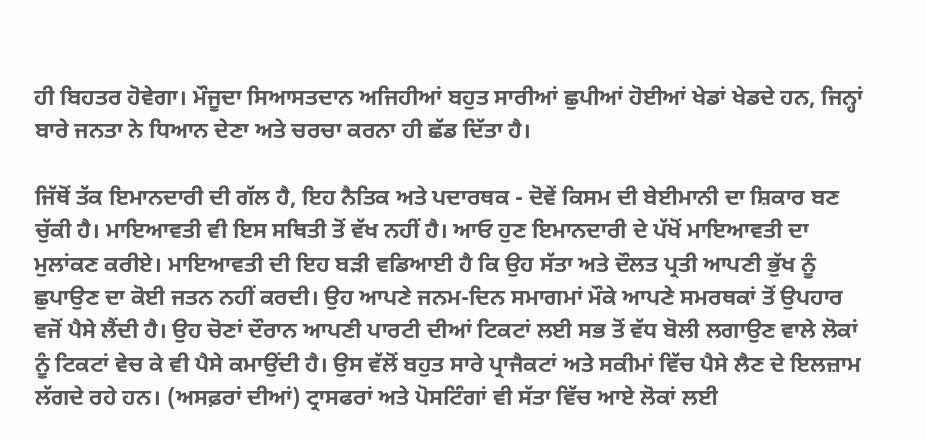ਹੀ ਬਿਹਤਰ ਹੋਵੇਗਾ। ਮੌਜੂਦਾ ਸਿਆਸਤਦਾਨ ਅਜਿਹੀਆਂ ਬਹੁਤ ਸਾਰੀਆਂ ਛੁਪੀਆਂ ਹੋਈਆਂ ਖੇਡਾਂ ਖੇਡਦੇ ਹਨ, ਜਿਨ੍ਹਾਂ ਬਾਰੇ ਜਨਤਾ ਨੇ ਧਿਆਨ ਦੇਣਾ ਅਤੇ ਚਰਚਾ ਕਰਨਾ ਹੀ ਛੱਡ ਦਿੱਤਾ ਹੈ।

ਜਿੱਥੋਂ ਤੱਕ ਇਮਾਨਦਾਰੀ ਦੀ ਗੱਲ ਹੈ, ਇਹ ਨੈਤਿਕ ਅਤੇ ਪਦਾਰਥਕ - ਦੋਵੇਂ ਕਿਸਮ ਦੀ ਬੇਈਮਾਨੀ ਦਾ ਸ਼ਿਕਾਰ ਬਣ ਚੁੱਕੀ ਹੈ। ਮਾਇਆਵਤੀ ਵੀ ਇਸ ਸਥਿਤੀ ਤੋਂ ਵੱਖ ਨਹੀਂ ਹੈ। ਆਓ ਹੁਣ ਇਮਾਨਦਾਰੀ ਦੇ ਪੱਖੋਂ ਮਾਇਆਵਤੀ ਦਾ ਮੁਲਾਂਕਣ ਕਰੀਏ। ਮਾਇਆਵਤੀ ਦੀ ਇਹ ਬੜੀ ਵਡਿਆਈ ਹੈ ਕਿ ਉਹ ਸੱਤਾ ਅਤੇ ਦੌਲਤ ਪ੍ਰਤੀ ਆਪਣੀ ਭੁੱਖ ਨੂੰ ਛੁਪਾਉਣ ਦਾ ਕੋਈ ਜਤਨ ਨਹੀਂ ਕਰਦੀ। ਉਹ ਆਪਣੇ ਜਨਮ-ਦਿਨ ਸਮਾਗਮਾਂ ਮੌਕੇ ਆਪਣੇ ਸਮਰਥਕਾਂ ਤੋਂ ਉਪਹਾਰ ਵਜੋਂ ਪੈਸੇ ਲੈਂਦੀ ਹੈ। ਉਹ ਚੋਣਾਂ ਦੌਰਾਨ ਆਪਣੀ ਪਾਰਟੀ ਦੀਆਂ ਟਿਕਟਾਂ ਲਈ ਸਭ ਤੋਂ ਵੱਧ ਬੋਲੀ ਲਗਾਉਣ ਵਾਲੇ ਲੋਕਾਂ ਨੂੰ ਟਿਕਟਾਂ ਵੇਚ ਕੇ ਵੀ ਪੈਸੇ ਕਮਾਉਂਦੀ ਹੈ। ਉਸ ਵੱਲੋਂ ਬਹੁਤ ਸਾਰੇ ਪ੍ਰਾਜੈਕਟਾਂ ਅਤੇ ਸਕੀਮਾਂ ਵਿੱਚ ਪੈਸੇ ਲੈਣ ਦੇ ਇਲਜ਼ਾਮ ਲੱਗਦੇ ਰਹੇ ਹਨ। (ਅਸਫ਼ਰਾਂ ਦੀਆਂ) ਟ੍ਰਾਸਫਰਾਂ ਅਤੇ ਪੋਸਟਿੰਗਾਂ ਵੀ ਸੱਤਾ ਵਿੱਚ ਆਏ ਲੋਕਾਂ ਲਈ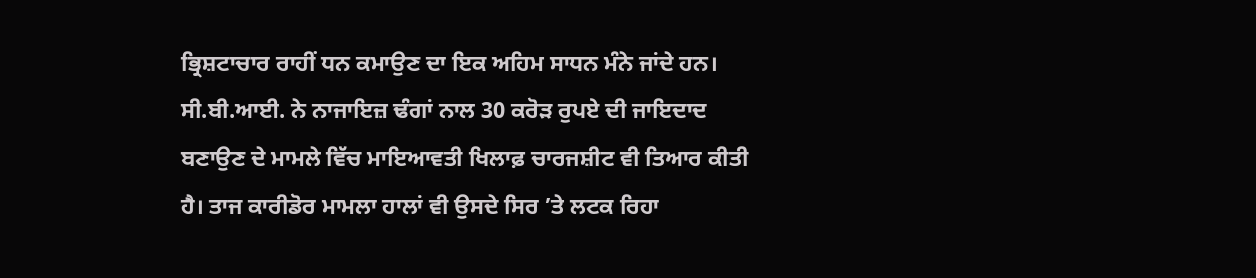ਭ੍ਰਿਸ਼ਟਾਚਾਰ ਰਾਹੀਂ ਧਨ ਕਮਾਉਣ ਦਾ ਇਕ ਅਹਿਮ ਸਾਧਨ ਮੰਨੇ ਜਾਂਦੇ ਹਨ। ਸੀ.ਬੀ.ਆਈ. ਨੇ ਨਾਜਾਇਜ਼ ਢੰਗਾਂ ਨਾਲ 30 ਕਰੋੜ ਰੁਪਏ ਦੀ ਜਾਇਦਾਦ ਬਣਾਉਣ ਦੇ ਮਾਮਲੇ ਵਿੱਚ ਮਾਇਆਵਤੀ ਖਿਲਾਫ਼ ਚਾਰਜਸ਼ੀਟ ਵੀ ਤਿਆਰ ਕੀਤੀ ਹੈ। ਤਾਜ ਕਾਰੀਡੋਰ ਮਾਮਲਾ ਹਾਲਾਂ ਵੀ ਉਸਦੇ ਸਿਰ ’ਤੇ ਲਟਕ ਰਿਹਾ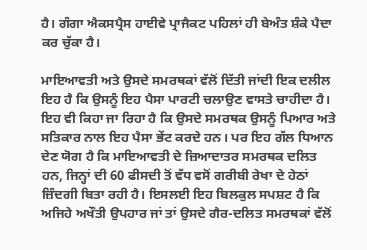ਹੈ। ਗੰਗਾ ਐਕਸਪ੍ਰੈਸ ਹਾਈਵੇ ਪ੍ਰਾਜੈਕਟ ਪਹਿਲਾਂ ਹੀ ਬੇਅੰਤ ਸ਼ੰਕੇ ਪੈਦਾ ਕਰ ਚੁੱਕਾ ਹੈ।

ਮਾਇਆਵਤੀ ਅਤੇ ਉਸਦੇ ਸਮਰਥਕਾਂ ਵੱਲੋਂ ਦਿੱਤੀ ਜਾਂਦੀ ਇਕ ਦਲੀਲ ਇਹ ਹੈ ਕਿ ਉਸਨੂੰ ਇਹ ਪੈਸਾ ਪਾਰਟੀ ਚਲਾਉਣ ਵਾਸਤੇ ਚਾਹੀਦਾ ਹੈ। ਇਹ ਵੀ ਕਿਹਾ ਜਾ ਰਿਹਾ ਹੈ ਕਿ ਉਸਦੇ ਸਮਰਥਕ ਉਸਨੂੰ ਪਿਆਰ ਅਤੇ ਸਤਿਕਾਰ ਨਾਲ ਇਹ ਪੈਸਾ ਭੇਂਟ ਕਰਦੇ ਹਨ। ਪਰ ਇਹ ਗੱਲ ਧਿਆਨ ਦੇਣ ਯੋਗ ਹੈ ਕਿ ਮਾਇਆਵਤੀ ਦੇ ਜ਼ਿਆਦਾਤਰ ਸਮਰਥਕ ਦਲਿਤ ਹਨ, ਜਿਨ੍ਹਾਂ ਦੀ 60 ਫੀਸਦੀ ਤੋਂ ਵੱਧ ਵਸੋਂ ਗਰੀਬੀ ਰੇਖਾ ਦੇ ਹੇਠਾਂ ਜ਼ਿੰਦਗੀ ਬਿਤਾ ਰਹੀ ਹੈ। ਇਸਲਈ ਇਹ ਬਿਲਕੁਲ ਸਪਸ਼ਟ ਹੈ ਕਿ ਅਜਿਹੇ ਅਖੌਤੀ ਉਪਹਾਰ ਜਾਂ ਤਾਂ ਉਸਦੇ ਗੈਰ-ਦਲਿਤ ਸਮਰਥਕਾਂ ਵੱਲੋਂ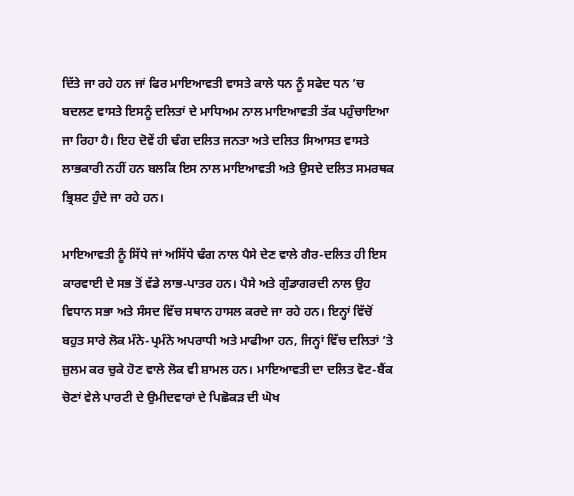ਦਿੱਤੇ ਜਾ ਰਹੇ ਹਨ ਜਾਂ ਫਿਰ ਮਾਇਆਵਤੀ ਵਾਸਤੇ ਕਾਲੇ ਧਨ ਨੂੰ ਸਫੇਦ ਧਨ ’ਚ ਬਦਲਣ ਵਾਸਤੇ ਇਸਨੂੰ ਦਲਿਤਾਂ ਦੇ ਮਾਧਿਅਮ ਨਾਲ ਮਾਇਆਵਤੀ ਤੱਕ ਪਹੁੰਚਾਇਆ ਜਾ ਰਿਹਾ ਹੈ। ਇਹ ਦੋਵੇਂ ਹੀ ਢੰਗ ਦਲਿਤ ਜਨਤਾ ਅਤੇ ਦਲਿਤ ਸਿਆਸਤ ਵਾਸਤੇ ਲਾਭਕਾਰੀ ਨਹੀਂ ਹਨ ਬਲਕਿ ਇਸ ਨਾਲ ਮਾਇਆਵਤੀ ਅਤੇ ਉਸਦੇ ਦਲਿਤ ਸਮਰਥਕ ਭ੍ਰਿਸ਼ਟ ਹੁੰਦੇ ਜਾ ਰਹੇ ਹਨ।

ਮਾਇਆਵਤੀ ਨੂੰ ਸਿੱਧੇ ਜਾਂ ਅਸਿੱਧੇ ਢੰਗ ਨਾਲ ਪੈਸੇ ਦੇਣ ਵਾਲੇ ਗੈਰ-ਦਲਿਤ ਹੀ ਇਸ ਕਾਰਵਾਈ ਦੇ ਸਭ ਤੋਂ ਵੱਡੇ ਲਾਭ-ਪਾਤਰ ਹਨ। ਪੈਸੇ ਅਤੇ ਗੁੰਡਾਗਰਦੀ ਨਾਲ ਉਹ ਵਿਧਾਨ ਸਭਾ ਅਤੇ ਸੰਸਦ ਵਿੱਚ ਸਥਾਨ ਹਾਸਲ ਕਰਦੇ ਜਾ ਰਹੇ ਹਨ। ਇਨ੍ਹਾਂ ਵਿੱਚੋਂ ਬਹੁਤ ਸਾਰੇ ਲੋਕ ਮੰਨੇ-ਪ੍ਰਮੰਨੇ ਅਪਰਾਧੀ ਅਤੇ ਮਾਫੀਆ ਹਨ, ਜਿਨ੍ਹਾਂ ਵਿੱਚ ਦਲਿਤਾਂ ’ਤੇ ਜ਼ੁਲਮ ਕਰ ਚੁਕੇ ਹੋਣ ਵਾਲੇ ਲੋਕ ਵੀ ਸ਼ਾਮਲ ਹਨ। ਮਾਇਆਵਤੀ ਦਾ ਦਲਿਤ ਵੋਟ-ਬੈਂਕ ਚੋਣਾਂ ਵੇਲੇ ਪਾਰਟੀ ਦੇ ਉਮੀਦਵਾਰਾਂ ਦੇ ਪਿਛੋਕੜ ਦੀ ਘੋਖ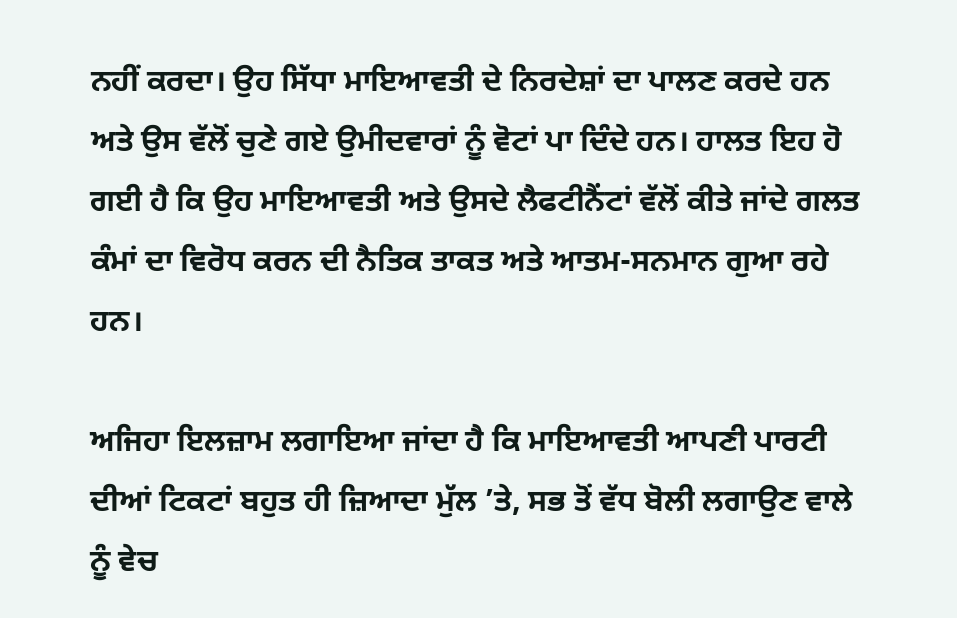ਨਹੀਂ ਕਰਦਾ। ਉਹ ਸਿੱਧਾ ਮਾਇਆਵਤੀ ਦੇ ਨਿਰਦੇਸ਼ਾਂ ਦਾ ਪਾਲਣ ਕਰਦੇ ਹਨ ਅਤੇ ਉਸ ਵੱਲੋਂ ਚੁਣੇ ਗਏ ਉਮੀਦਵਾਰਾਂ ਨੂੰ ਵੋਟਾਂ ਪਾ ਦਿੰਦੇ ਹਨ। ਹਾਲਤ ਇਹ ਹੋ ਗਈ ਹੈ ਕਿ ਉਹ ਮਾਇਆਵਤੀ ਅਤੇ ਉਸਦੇ ਲੈਫਟੀਨੈਂਟਾਂ ਵੱਲੋਂ ਕੀਤੇ ਜਾਂਦੇ ਗਲਤ ਕੰਮਾਂ ਦਾ ਵਿਰੋਧ ਕਰਨ ਦੀ ਨੈਤਿਕ ਤਾਕਤ ਅਤੇ ਆਤਮ-ਸਨਮਾਨ ਗੁਆ ਰਹੇ ਹਨ।

ਅਜਿਹਾ ਇਲਜ਼ਾਮ ਲਗਾਇਆ ਜਾਂਦਾ ਹੈ ਕਿ ਮਾਇਆਵਤੀ ਆਪਣੀ ਪਾਰਟੀ ਦੀਆਂ ਟਿਕਟਾਂ ਬਹੁਤ ਹੀ ਜ਼ਿਆਦਾ ਮੁੱਲ ’ਤੇ, ਸਭ ਤੋਂ ਵੱਧ ਬੋਲੀ ਲਗਾਉਣ ਵਾਲੇ ਨੂੰ ਵੇਚ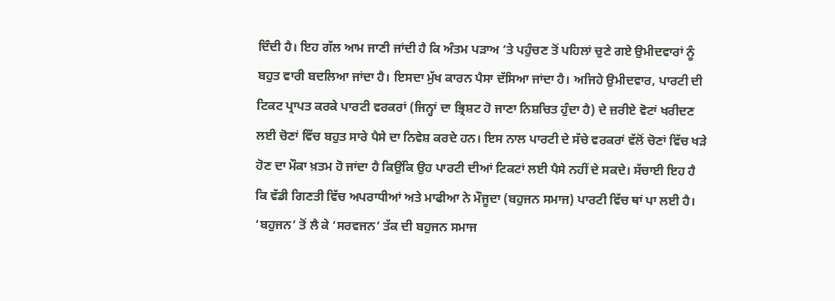ਦਿੰਦੀ ਹੈ। ਇਹ ਗੱਲ ਆਮ ਜਾਣੀ ਜਾਂਦੀ ਹੈ ਕਿ ਅੰਤਮ ਪੜਾਅ ’ਤੇ ਪਹੁੰਚਣ ਤੋਂ ਪਹਿਲਾਂ ਚੁਣੇ ਗਏ ਉਮੀਦਵਾਰਾਂ ਨੂੰ ਬਹੁਤ ਵਾਰੀ ਬਦਲਿਆ ਜਾਂਦਾ ਹੈ। ਇਸਦਾ ਮੁੱਖ ਕਾਰਨ ਪੈਸਾ ਦੱਸਿਆ ਜਾਂਦਾ ਹੈ। ਅਜਿਹੇ ਉਮੀਦਵਾਰ, ਪਾਰਟੀ ਦੀ ਟਿਕਟ ਪ੍ਰਾਪਤ ਕਰਕੇ ਪਾਰਟੀ ਵਰਕਰਾਂ (ਜਿਨ੍ਹਾਂ ਦਾ ਭ੍ਰਿਸ਼ਟ ਹੋ ਜਾਣਾ ਨਿਸ਼ਚਿਤ ਹੁੰਦਾ ਹੈ) ਦੇ ਜ਼ਰੀਏ ਵੋਟਾਂ ਖਰੀਦਣ ਲਈ ਚੋਣਾਂ ਵਿੱਚ ਬਹੁਤ ਸਾਰੇ ਪੈਸੇ ਦਾ ਨਿਵੇਸ਼ ਕਰਦੇ ਹਨ। ਇਸ ਨਾਲ ਪਾਰਟੀ ਦੇ ਸੱਚੇ ਵਰਕਰਾਂ ਵੱਲੋਂ ਚੋਣਾਂ ਵਿੱਚ ਖੜੇ ਹੋਣ ਦਾ ਮੌਕਾ ਖ਼ਤਮ ਹੋ ਜਾਂਦਾ ਹੈ ਕਿਉਂਕਿ ਉਹ ਪਾਰਟੀ ਦੀਆਂ ਟਿਕਟਾਂ ਲਈ ਪੈਸੇ ਨਹੀਂ ਦੇ ਸਕਦੇ। ਸੱਚਾਈ ਇਹ ਹੈ ਕਿ ਵੱਡੀ ਗਿਣਤੀ ਵਿੱਚ ਅਪਰਾਧੀਆਂ ਅਤੇ ਮਾਫੀਆ ਨੇ ਮੌਜੂਦਾ (ਬਹੁਜਨ ਸਮਾਜ) ਪਾਰਟੀ ਵਿੱਚ ਥਾਂ ਪਾ ਲਈ ਹੈ। ‘ਬਹੁਜਨ’ ਤੋਂ ਲੈ ਕੇ ‘ਸਰਵਜਨ’ ਤੱਕ ਦੀ ਬਹੁਜਨ ਸਮਾਜ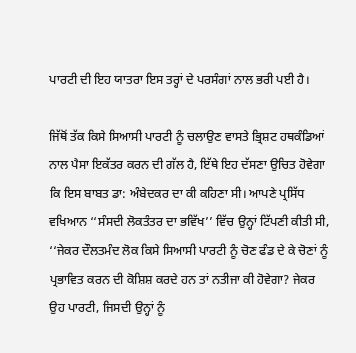ਪਾਰਟੀ ਦੀ ਇਹ ਯਾਤਰਾ ਇਸ ਤਰ੍ਹਾਂ ਦੇ ਪਰਸੰਗਾਂ ਨਾਲ ਭਰੀ ਪਈ ਹੈ।

ਜਿੱਥੋਂ ਤੱਕ ਕਿਸੇ ਸਿਆਸੀ ਪਾਰਟੀ ਨੂੰ ਚਲਾਉਣ ਵਾਸਤੇ ਭ੍ਰਿਸ਼ਟ ਹਥਕੰਡਿਆਂ ਨਾਲ ਪੈਸਾ ਇਕੱਤਰ ਕਰਨ ਦੀ ਗੱਲ ਹੈ, ਇੱਥੇ ਇਹ ਦੱਸਣਾ ਉਚਿਤ ਹੋਵੇਗਾ ਕਿ ਇਸ ਬਾਬਤ ਡਾ: ਅੰਬੇਦਕਰ ਦਾ ਕੀ ਕਹਿਣਾ ਸੀ। ਆਪਣੇ ਪ੍ਰਸਿੱਧ ਵਖਿਆਨ ‘‘ਸੰਸਦੀ ਲੋਕਤੰਤਰ ਦਾ ਭਵਿੱਖ’’ ਵਿੱਚ ਉਨ੍ਹਾਂ ਟਿੱਪਣੀ ਕੀਤੀ ਸੀ, ‘‘ਜੇਕਰ ਦੌਲਤਮੰਦ ਲੋਕ ਕਿਸੇ ਸਿਆਸੀ ਪਾਰਟੀ ਨੂੰ ਚੋਣ ਫੰਡ ਦੇ ਕੇ ਚੋਣਾਂ ਨੂੰ ਪ੍ਰਭਾਵਿਤ ਕਰਨ ਦੀ ਕੋਸ਼ਿਸ਼ ਕਰਦੇ ਹਨ ਤਾਂ ਨਤੀਜਾ ਕੀ ਹੋਵੇਗਾ? ਜੇਕਰ ਉਹ ਪਾਰਟੀ, ਜਿਸਦੀ ਉਨ੍ਹਾਂ ਨੂੰ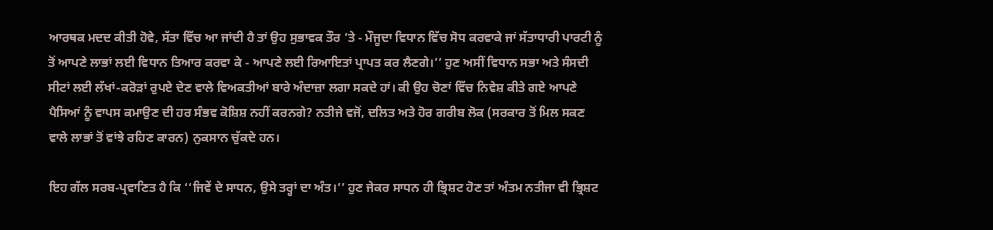ਆਰਥਕ ਮਦਦ ਕੀਤੀ ਹੋਵੇ, ਸੱਤਾ ਵਿੱਚ ਆ ਜਾਂਦੀ ਹੈ ਤਾਂ ਉਹ ਸੁਭਾਵਕ ਤੌਰ ’ਤੇ - ਮੌਜੂਦਾ ਵਿਧਾਨ ਵਿੱਚ ਸੋਧ ਕਰਵਾਕੇ ਜਾਂ ਸੱਤਾਧਾਰੀ ਪਾਰਟੀ ਨੂੰ ਤੋਂ ਆਪਣੇ ਲਾਭਾਂ ਲਈ ਵਿਧਾਨ ਤਿਆਰ ਕਰਵਾ ਕੇ - ਆਪਣੇ ਲਈ ਰਿਆਇਤਾਂ ਪ੍ਰਾਪਤ ਕਰ ਲੈਣਗੇ।’’ ਹੁਣ ਅਸੀਂ ਵਿਧਾਨ ਸਭਾ ਅਤੇ ਸੰਸਦੀ ਸੀਟਾਂ ਲਈ ਲੱਖਾਂ-ਕਰੋੜਾਂ ਰੁਪਏ ਦੇਣ ਵਾਲੇ ਵਿਅਕਤੀਆਂ ਬਾਰੇ ਅੰਦਾਜ਼ਾ ਲਗਾ ਸਕਦੇ ਹਾਂ। ਕੀ ਉਹ ਚੋਣਾਂ ਵਿੱਚ ਨਿਵੇਸ਼ ਕੀਤੇ ਗਏ ਆਪਣੇ ਪੈਸਿਆਂ ਨੂੰ ਵਾਪਸ ਕਮਾਉਣ ਦੀ ਹਰ ਸੰਭਵ ਕੋਸ਼ਿਸ਼ ਨਹੀਂ ਕਰਨਗੇ? ਨਤੀਜੇ ਵਜੋਂ, ਦਲਿਤ ਅਤੇ ਹੋਰ ਗਰੀਬ ਲੋਕ (ਸਰਕਾਰ ਤੋਂ ਮਿਲ ਸਕਣ ਵਾਲੇ ਲਾਭਾਂ ਤੋਂ ਵਾਂਝੇ ਰਹਿਣ ਕਾਰਨ) ਨੁਕਸਾਨ ਚੁੱਕਦੇ ਹਨ।

ਇਹ ਗੱਲ ਸਰਬ-ਪ੍ਰਵਾਣਿਤ ਹੈ ਕਿ ‘‘ਜਿਵੇਂ ਦੇ ਸਾਧਨ, ਉਸੇ ਤਰ੍ਹਾਂ ਦਾ ਅੰਤ।’’ ਹੁਣ ਜੇਕਰ ਸਾਧਨ ਹੀ ਭ੍ਰਿਸ਼ਟ ਹੋਣ ਤਾਂ ਅੰਤਮ ਨਤੀਜਾ ਵੀ ਭ੍ਰਿਸ਼ਟ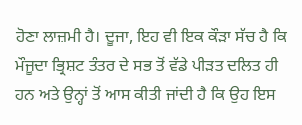ਹੋਣਾ ਲਾਜ਼ਮੀ ਹੈ। ਦੂਜਾ, ਇਹ ਵੀ ਇਕ ਕੌੜਾ ਸੱਚ ਹੈ ਕਿ ਮੌਜੂਦਾ ਭ੍ਰਿਸ਼ਟ ਤੰਤਰ ਦੇ ਸਭ ਤੋਂ ਵੱਡੇ ਪੀੜਤ ਦਲਿਤ ਹੀ ਹਨ ਅਤੇ ਉਨ੍ਹਾਂ ਤੋਂ ਆਸ ਕੀਤੀ ਜਾਂਦੀ ਹੈ ਕਿ ਉਹ ਇਸ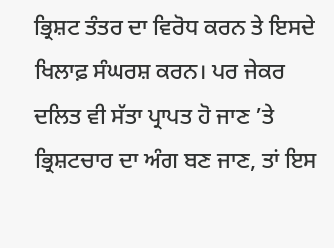ਭ੍ਰਿਸ਼ਟ ਤੰਤਰ ਦਾ ਵਿਰੋਧ ਕਰਨ ਤੇ ਇਸਦੇ ਖਿਲਾਫ਼ ਸੰਘਰਸ਼ ਕਰਨ। ਪਰ ਜੇਕਰ ਦਲਿਤ ਵੀ ਸੱਤਾ ਪ੍ਰਾਪਤ ਹੋ ਜਾਣ ’ਤੇ ਭ੍ਰਿਸ਼ਟਚਾਰ ਦਾ ਅੰਗ ਬਣ ਜਾਣ, ਤਾਂ ਇਸ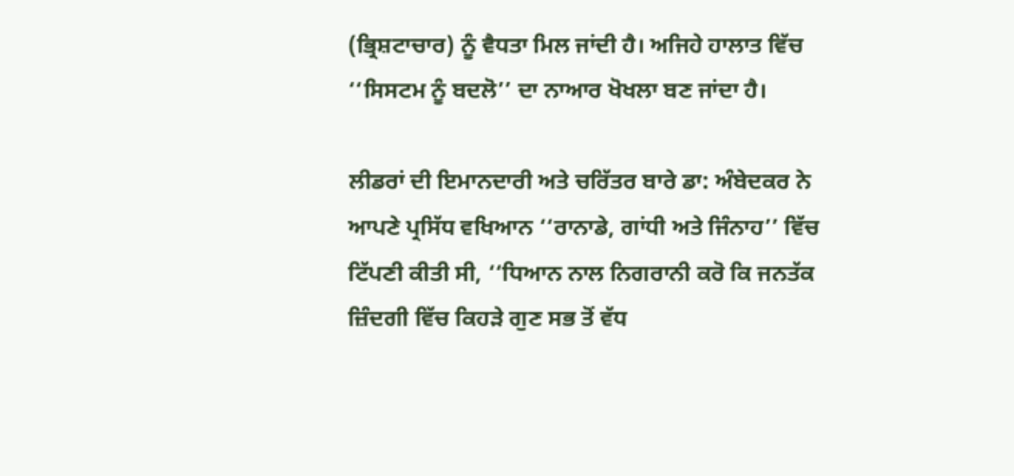(ਭ੍ਰਿਸ਼ਟਾਚਾਰ) ਨੂੰ ਵੈਧਤਾ ਮਿਲ ਜਾਂਦੀ ਹੈ। ਅਜਿਹੇ ਹਾਲਾਤ ਵਿੱਚ ‘‘ਸਿਸਟਮ ਨੂੰ ਬਦਲੋ’’ ਦਾ ਨਾਆਰ ਖੋਖਲਾ ਬਣ ਜਾਂਦਾ ਹੈ।

ਲੀਡਰਾਂ ਦੀ ਇਮਾਨਦਾਰੀ ਅਤੇ ਚਰਿੱਤਰ ਬਾਰੇ ਡਾ: ਅੰਬੇਦਕਰ ਨੇ ਆਪਣੇ ਪ੍ਰਸਿੱਧ ਵਖਿਆਨ ‘‘ਰਾਨਾਡੇ, ਗਾਂਧੀ ਅਤੇ ਜਿੰਨਾਹ’’ ਵਿੱਚ ਟਿੱਪਣੀ ਕੀਤੀ ਸੀ, ‘‘ਧਿਆਨ ਨਾਲ ਨਿਗਰਾਨੀ ਕਰੋ ਕਿ ਜਨਤੱਕ ਜ਼ਿੰਦਗੀ ਵਿੱਚ ਕਿਹੜੇ ਗੁਣ ਸਭ ਤੋਂ ਵੱਧ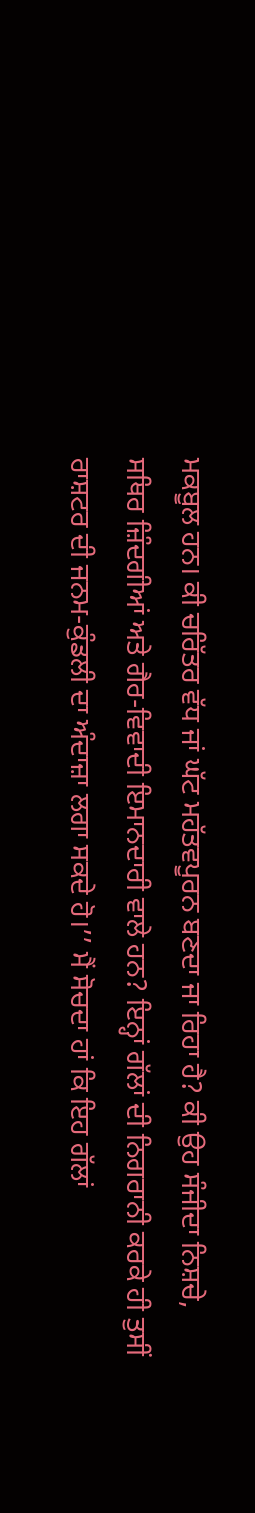ਮਕਬੂਲ ਹਨ। ਕੀ ਚਰਿੱਤਰ ਵੱਧ ਜਾਂ ਘੱਟ ਮਹੱਤਵਪੂਰਨ ਬਣਦਾ ਜਾ ਰਿਹਾ ਹੈ? ਕੀ ਉਹ ਸੰਜੀਦਾ ਨਿਸ਼ਚੇ, ਸਥਿਰ ਜ਼ਿੰਦਗੀਆਂ ਅਤੇ ਗੈਰ-ਵਿਵਾਦੀ ਇਮਾਨਦਾਰੀ ਵਾਲੇ ਹਨ? ਇਨ੍ਹਾਂ ਗੱਲਾਂ ਦੀ ਨਿਗਰਾਨੀ ਕਰਕੇ ਹੀ ਤੁਸੀਂ ਰਾਸ਼ਟਰ ਦੀ ਜਨਮ-ਕੁੰਡਲੀ ਦਾ ਅੰਦਾਜ਼ਾ ਲਗਾ ਸਕਦੇ ਹੋ।’’ ਮੈਂ ਸੋਚਦਾ ਹਾਂ ਕਿ ਇਹ ਗੱਲਾਂ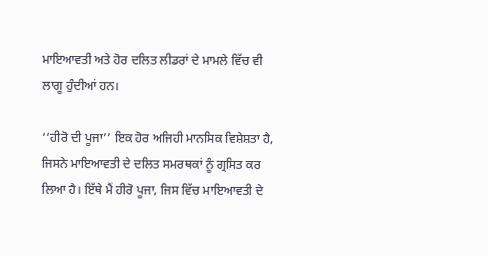ਮਾਇਆਵਤੀ ਅਤੇ ਹੋਰ ਦਲਿਤ ਲੀਡਰਾਂ ਦੇ ਮਾਮਲੇ ਵਿੱਚ ਵੀ ਲਾਗੂ ਹੁੰਦੀਆਂ ਹਨ।

‘‘ਹੀਰੋ ਦੀ ਪੂਜਾ’’ ਇਕ ਹੋਰ ਅਜਿਹੀ ਮਾਨਸਿਕ ਵਿਸ਼ੇਸ਼ਤਾ ਹੈ, ਜਿਸਨੇ ਮਾਇਆਵਤੀ ਦੇ ਦਲਿਤ ਸਮਰਥਕਾਂ ਨੂੰ ਗ੍ਰਸਿਤ ਕਰ ਲਿਆ ਹੈ। ਇੱਥੇ ਮੈਂ ਹੀਰੋ ਪੂਜਾ, ਜਿਸ ਵਿੱਚ ਮਾਇਆਵਤੀ ਦੇ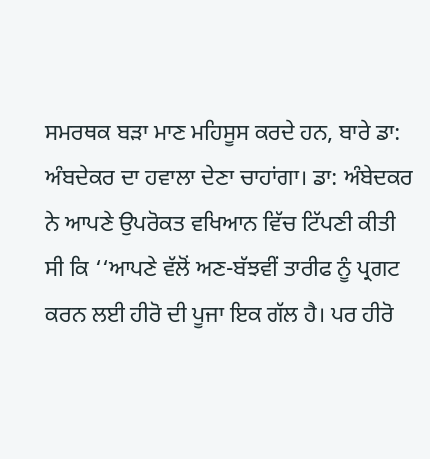ਸਮਰਥਕ ਬੜਾ ਮਾਣ ਮਹਿਸੂਸ ਕਰਦੇ ਹਨ, ਬਾਰੇ ਡਾ: ਅੰਬਦੇਕਰ ਦਾ ਹਵਾਲਾ ਦੇਣਾ ਚਾਹਾਂਗਾ। ਡਾ: ਅੰਬੇਦਕਰ ਨੇ ਆਪਣੇ ਉਪਰੋਕਤ ਵਖਿਆਨ ਵਿੱਚ ਟਿੱਪਣੀ ਕੀਤੀ ਸੀ ਕਿ ‘‘ਆਪਣੇ ਵੱਲੋਂ ਅਣ-ਬੱਝਵੀਂ ਤਾਰੀਫ ਨੂੰ ਪ੍ਰਗਟ ਕਰਨ ਲਈ ਹੀਰੋ ਦੀ ਪੂਜਾ ਇਕ ਗੱਲ ਹੈ। ਪਰ ਹੀਰੋ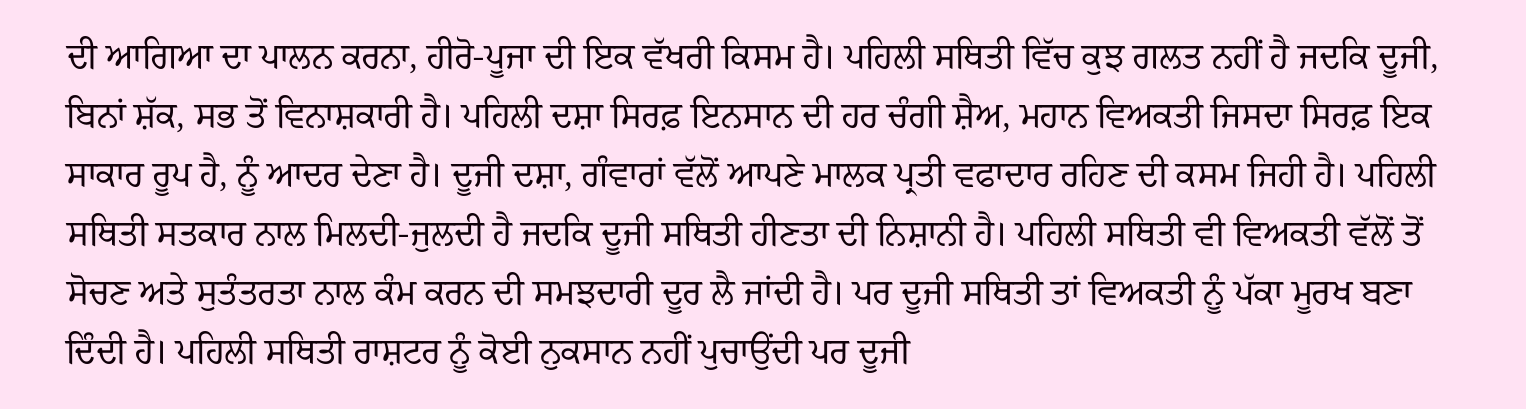ਦੀ ਆਗਿਆ ਦਾ ਪਾਲਨ ਕਰਨਾ, ਹੀਰੋ-ਪੂਜਾ ਦੀ ਇਕ ਵੱਖਰੀ ਕਿਸਮ ਹੈ। ਪਹਿਲੀ ਸਥਿਤੀ ਵਿੱਚ ਕੁਝ ਗਲਤ ਨਹੀਂ ਹੈ ਜਦਕਿ ਦੂਜੀ, ਬਿਨਾਂ ਸ਼ੱਕ, ਸਭ ਤੋਂ ਵਿਨਾਸ਼ਕਾਰੀ ਹੈ। ਪਹਿਲੀ ਦਸ਼ਾ ਸਿਰਫ਼ ਇਨਸਾਨ ਦੀ ਹਰ ਚੰਗੀ ਸ਼ੈਅ, ਮਹਾਨ ਵਿਅਕਤੀ ਜਿਸਦਾ ਸਿਰਫ਼ ਇਕ ਸਾਕਾਰ ਰੂਪ ਹੈ, ਨੂੰ ਆਦਰ ਦੇਣਾ ਹੈ। ਦੂਜੀ ਦਸ਼ਾ, ਗੰਵਾਰਾਂ ਵੱਲੋਂ ਆਪਣੇ ਮਾਲਕ ਪ੍ਰਤੀ ਵਫਾਦਾਰ ਰਹਿਣ ਦੀ ਕਸਮ ਜਿਹੀ ਹੈ। ਪਹਿਲੀ ਸਥਿਤੀ ਸਤਕਾਰ ਨਾਲ ਮਿਲਦੀ-ਜੁਲਦੀ ਹੈ ਜਦਕਿ ਦੂਜੀ ਸਥਿਤੀ ਹੀਣਤਾ ਦੀ ਨਿਸ਼ਾਨੀ ਹੈ। ਪਹਿਲੀ ਸਥਿਤੀ ਵੀ ਵਿਅਕਤੀ ਵੱਲੋਂ ਤੋਂ ਸੋਚਣ ਅਤੇ ਸੁਤੰਤਰਤਾ ਨਾਲ ਕੰਮ ਕਰਨ ਦੀ ਸਮਝਦਾਰੀ ਦੂਰ ਲੈ ਜਾਂਦੀ ਹੈ। ਪਰ ਦੂਜੀ ਸਥਿਤੀ ਤਾਂ ਵਿਅਕਤੀ ਨੂੰ ਪੱਕਾ ਮੂਰਖ ਬਣਾ ਦਿੰਦੀ ਹੈ। ਪਹਿਲੀ ਸਥਿਤੀ ਰਾਸ਼ਟਰ ਨੂੰ ਕੋਈ ਨੁਕਸਾਨ ਨਹੀਂ ਪੁਚਾਉਂਦੀ ਪਰ ਦੂਜੀ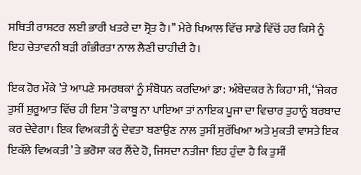ਸਥਿਤੀ ਰਾਸ਼ਟਰ ਲਈ ਭਾਰੀ ਖਤਰੇ ਦਾ ਸ੍ਰੋਤ ਹੈ।’’ ਮੇਰੇ ਖਿਆਲ ਵਿੱਚ ਸਾਡੇ ਵਿੱਚੋਂ ਹਰ ਕਿਸੇ ਨੂੰ ਇਹ ਚੇਤਾਵਨੀ ਬੜੀ ਗੰਭੀਰਤਾ ਨਾਲ ਲੈਣੀ ਚਾਹੀਦੀ ਹੈ।

ਇਕ ਹੋਰ ਮੌਕੇ ’ਤੇ ਆਪਣੇ ਸਮਰਥਕਾਂ ਨੂੰ ਸੰਬੋਧਨ ਕਰਦਿਆਂ ਡਾ: ਅੰਬੇਦਕਰ ਨੇ ਕਿਹਾ ਸੀ, ‘‘ਜੇਕਰ ਤੁਸੀਂ ਸ਼ੁਰੂਆਤ ਵਿੱਚ ਹੀ ਇਸ ’ਤੇ ਕਾਬੂ ਨਾ ਪਾਇਆ ਤਾਂ ਨਾਇਕ ਪੂਜਾ ਦਾ ਵਿਚਾਰ ਤੁਹਾਨੂੰ ਬਰਬਾਦ ਕਰ ਦੇਵੇਗਾ। ਇਕ ਵਿਅਕਤੀ ਨੂੰ ਦੇਵਤਾ ਬਣਾਉਣ ਨਾਲ ਤੁਸੀਂ ਸੁਰੱਖਿਆ ਅਤੇ ਮੁਕਤੀ ਵਾਸਤੇ ਇਕ ਇਕੱਲੇ ਵਿਅਕਤੀ ’ਤੇ ਭਰੋਸਾ ਕਰ ਲੈਂਦੇ ਹੋ, ਜਿਸਦਾ ਨਤੀਜਾ ਇਹ ਹੁੰਦਾ ਹੈ ਕਿ ਤੁਸੀਂ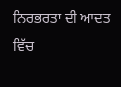ਨਿਰਭਰਤਾ ਦੀ ਆਦਤ ਵਿੱਚ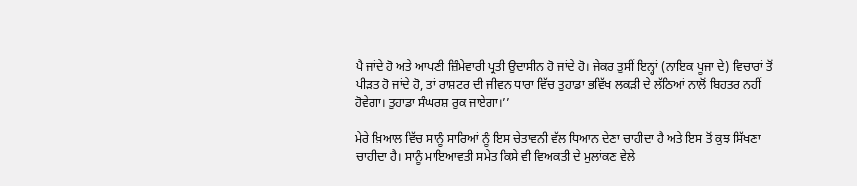ਪੈ ਜਾਂਦੇ ਹੋ ਅਤੇ ਆਪਣੀ ਜ਼ਿੰਮੇਵਾਰੀ ਪ੍ਰਤੀ ਉਦਾਸੀਨ ਹੋ ਜਾਂਦੇ ਹੋ। ਜੇਕਰ ਤੁਸੀਂ ਇਨ੍ਹਾਂ (ਨਾਇਕ ਪੂਜਾ ਦੇ) ਵਿਚਾਰਾਂ ਤੋਂ ਪੀੜਤ ਹੋ ਜਾਂਦੇ ਹੋ, ਤਾਂ ਰਾਸ਼ਟਰ ਦੀ ਜੀਵਨ ਧਾਰਾ ਵਿੱਚ ਤੁਹਾਡਾ ਭਵਿੱਖ ਲਕੜੀ ਦੇ ਲੱਠਿਆਂ ਨਾਲੋਂ ਬਿਹਤਰ ਨਹੀਂ ਹੋਵੇਗਾ। ਤੁਹਾਡਾ ਸੰਘਰਸ਼ ਰੁਕ ਜਾਏਗਾ।’’

ਮੇਰੇ ਖ਼ਿਆਲ ਵਿੱਚ ਸਾਨੂੰ ਸਾਰਿਆਂ ਨੂੰ ਇਸ ਚੇਤਾਵਨੀ ਵੱਲ ਧਿਆਨ ਦੇਣਾ ਚਾਹੀਦਾ ਹੈ ਅਤੇ ਇਸ ਤੋਂ ਕੁਝ ਸਿੱਖਣਾ ਚਾਹੀਦਾ ਹੈ। ਸਾਨੂੰ ਮਾਇਆਵਤੀ ਸਮੇਤ ਕਿਸੇ ਵੀ ਵਿਅਕਤੀ ਦੇ ਮੁਲਾਂਕਣ ਵੇਲੇ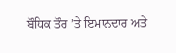ਬੌਧਿਕ ਤੌਰ ’ਤੇ ਇਮਾਨਦਾਰ ਅਤੇ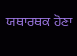ਯਥਾਰਥਕ ਹੋਣਾ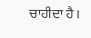ਚਾਹੀਦਾ ਹੈ।